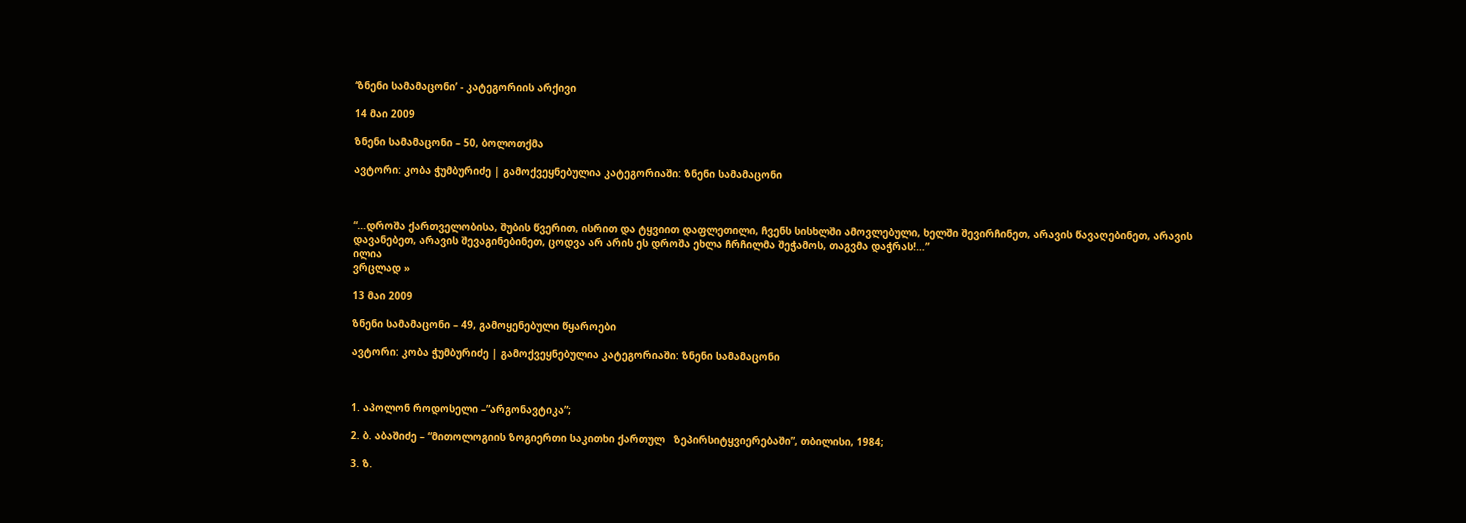‘ზნენი სამამაცონი’ - კატეგორიის არქივი

14 მაი 2009

ზნენი სამამაცონი – 50, ბოლოთქმა

ავტორი: კობა ჭუმბურიძე | გამოქვეყნებულია კატეგორიაში: ზნენი სამამაცონი



“…დროშა ქართველობისა, შუბის წვერით, ისრით და ტყვიით დაფლეთილი, ჩვენს სისხლში ამოვლებული, ხელში შევირჩინეთ, არავის წავაღებინეთ, არავის დავანებეთ, არავის შევაგინებინეთ, ცოდვა არ არის ეს დროშა ეხლა ჩრჩილმა შეჭამოს, თაგვმა დაჭრას!…”
ილია
ვრცლად »

13 მაი 2009

ზნენი სამამაცონი – 49, გამოყენებული წყაროები

ავტორი: კობა ჭუმბურიძე | გამოქვეყნებულია კატეგორიაში: ზნენი სამამაცონი



1. აპოლონ როდოსელი –”არგონავტიკა”;

2. ბ. აბაშიძე – “მითოლოგიის ზოგიერთი საკითხი ქართულ   ზეპირსიტყვიერებაში”, თბილისი, 1984;

3. ზ.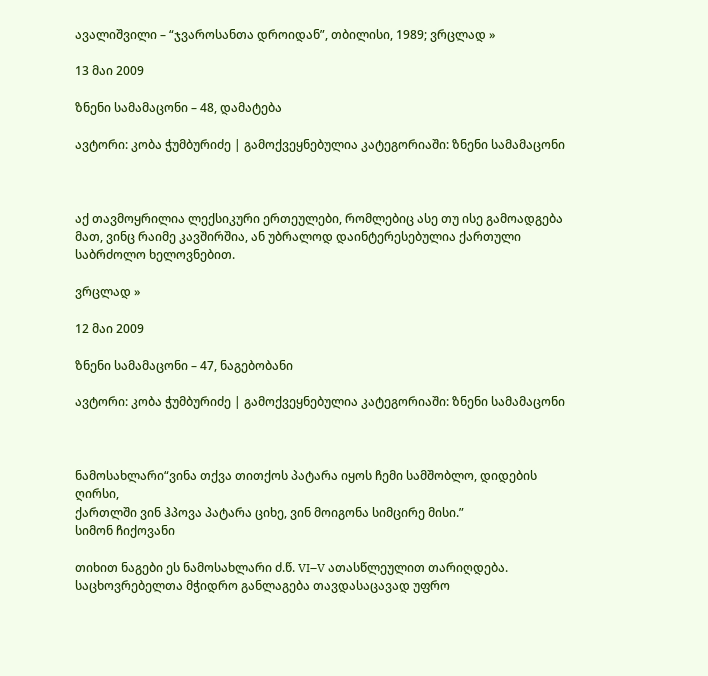ავალიშვილი – “ჯვაროსანთა დროიდან”, თბილისი, 1989; ვრცლად »

13 მაი 2009

ზნენი სამამაცონი – 48, დამატება

ავტორი: კობა ჭუმბურიძე | გამოქვეყნებულია კატეგორიაში: ზნენი სამამაცონი



აქ თავმოყრილია ლექსიკური ერთეულები, რომლებიც ასე თუ ისე გამოადგება მათ, ვინც რაიმე კავშირშია, ან უბრალოდ დაინტერესებულია ქართული საბრძოლო ხელოვნებით.

ვრცლად »

12 მაი 2009

ზნენი სამამაცონი – 47, ნაგებობანი

ავტორი: კობა ჭუმბურიძე | გამოქვეყნებულია კატეგორიაში: ზნენი სამამაცონი



ნამოსახლარი“ვინა თქვა თითქოს პატარა იყოს ჩემი სამშობლო, დიდების ღირსი,
ქართლში ვინ ჰპოვა პატარა ციხე, ვინ მოიგონა სიმცირე მისი.”
სიმონ ჩიქოვანი

თიხით ნაგები ეს ნამოსახლარი ძ.წ. VI–V ათასწლეულით თარიღდება. საცხოვრებელთა მჭიდრო განლაგება თავდასაცავად უფრო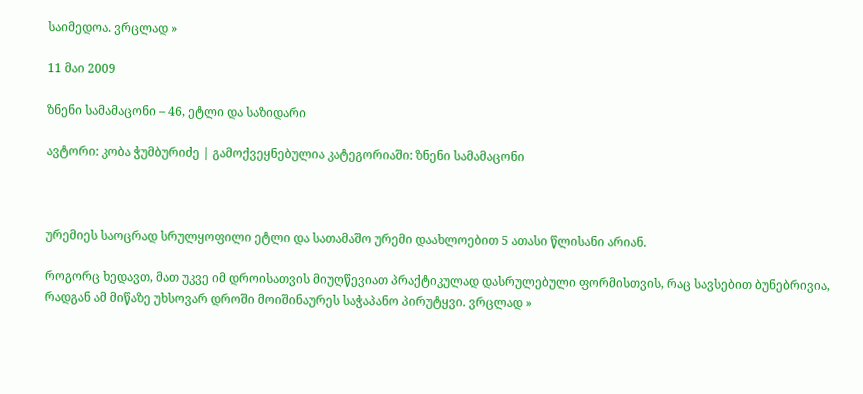საიმედოა. ვრცლად »

11 მაი 2009

ზნენი სამამაცონი – 46, ეტლი და საზიდარი

ავტორი: კობა ჭუმბურიძე | გამოქვეყნებულია კატეგორიაში: ზნენი სამამაცონი



ურემიეს საოცრად სრულყოფილი ეტლი და სათამაშო ურემი დაახლოებით 5 ათასი წლისანი არიან.

როგორც ხედავთ, მათ უკვე იმ დროისათვის მიუღწევიათ პრაქტიკულად დასრულებული ფორმისთვის, რაც სავსებით ბუნებრივია, რადგან ამ მიწაზე უხსოვარ დროში მოიშინაურეს საჭაპანო პირუტყვი. ვრცლად »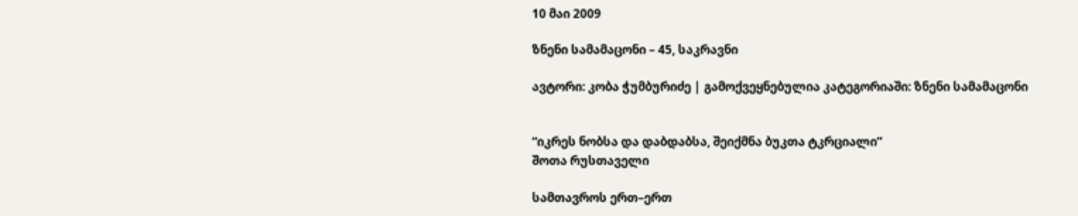10 მაი 2009

ზნენი სამამაცონი – 45, საკრავნი

ავტორი: კობა ჭუმბურიძე | გამოქვეყნებულია კატეგორიაში: ზნენი სამამაცონი


“იკრეს ნობსა და დაბდაბსა, შეიქმნა ბუკთა ტკრციალი”
შოთა რუსთაველი

სამთავროს ერთ–ერთ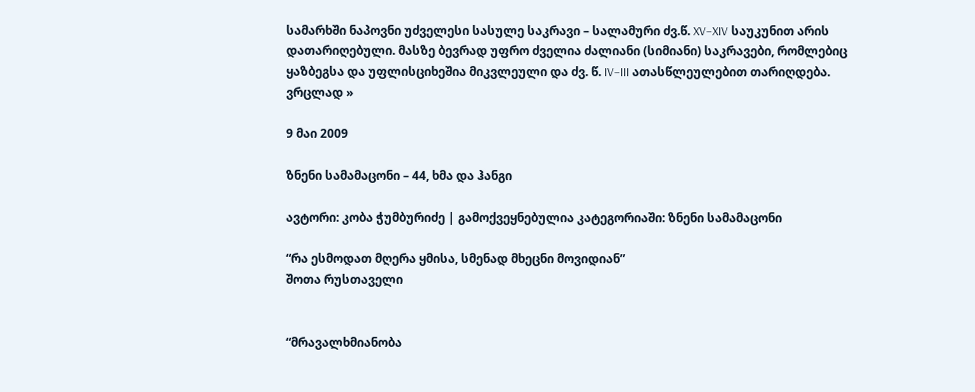სამარხში ნაპოვნი უძველესი სასულე საკრავი – სალამური ძვ.წ. XV–XIV საუკუნით არის დათარიღებული. მასზე ბევრად უფრო ძველია ძალიანი (სიმიანი) საკრავები, რომლებიც ყაზბეგსა და უფლისციხეშია მიკვლეული და ძვ. წ. IV–III ათასწლეულებით თარიღდება. ვრცლად »

9 მაი 2009

ზნენი სამამაცონი – 44, ხმა და ჰანგი

ავტორი: კობა ჭუმბურიძე | გამოქვეყნებულია კატეგორიაში: ზნენი სამამაცონი

“რა ესმოდათ მღერა ყმისა, სმენად მხეცნი მოვიდიან”
შოთა რუსთაველი


“მრავალხმიანობა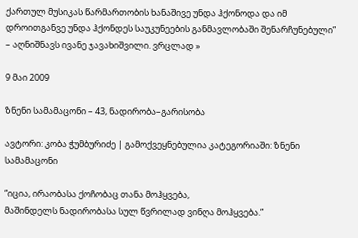ქართულ მუსიკას წარმართობის ხანაშივე უნდა ჰქონოდა და იმ დროითგანვე უნდა ჰქონდეს საუკუნეების განმავლობაში შენარჩუნებული” – აღნიშნავს ივანე ჯავახიშვილი. ვრცლად »

9 მაი 2009

ზნენი სამამაცონი – 43, ნადირობა–გარისობა

ავტორი: კობა ჭუმბურიძე | გამოქვეყნებულია კატეგორიაში: ზნენი სამამაცონი

“იცია, ირაობასა ქოჩობაც თანა მოჰყვება,
მაშინდელს ნადირობასა სულ წვრილად ვინღა მოჰყვება.”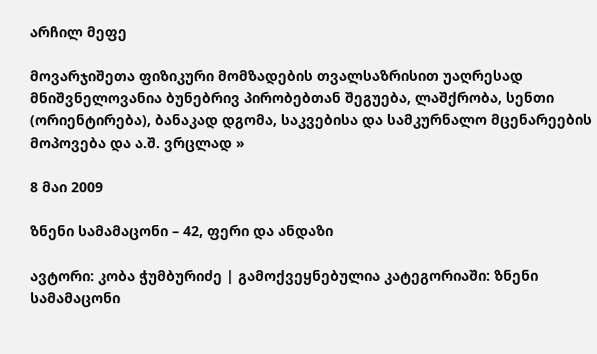არჩილ მეფე

მოვარჯიშეთა ფიზიკური მომზადების თვალსაზრისით უაღრესად მნიშვნელოვანია ბუნებრივ პირობებთან შეგუება, ლაშქრობა, სენთი (ორიენტირება), ბანაკად დგომა, საკვებისა და სამკურნალო მცენარეების მოპოვება და ა.შ. ვრცლად »

8 მაი 2009

ზნენი სამამაცონი – 42, ფერი და ანდაზი

ავტორი: კობა ჭუმბურიძე | გამოქვეყნებულია კატეგორიაში: ზნენი სამამაცონი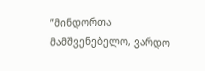”მინდორთა მამშვენებელო, ვარდო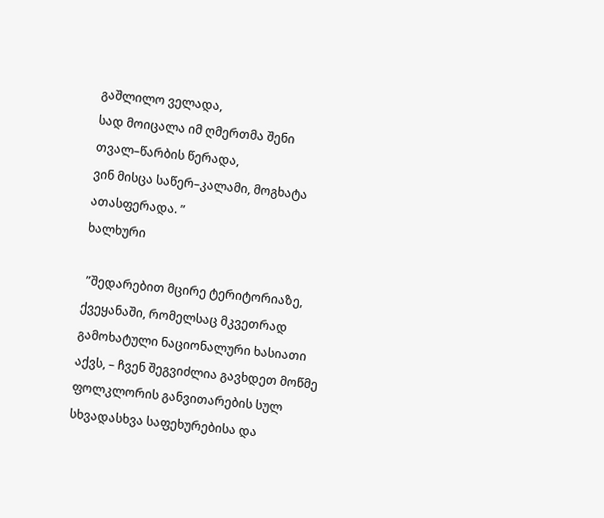გაშლილო ველადა,
სად მოიცალა იმ ღმერთმა შენი თვალ–წარბის წერადა,
ვინ მისცა საწერ–კალამი, მოგხატა ათასფერადა. ”
ხალხური

 ”შედარებით მცირე ტერიტორიაზე, ქვეყანაში, რომელსაც მკვეთრად გამოხატული ნაციონალური ხასიათი აქვს, – ჩვენ შეგვიძლია გავხდეთ მოწმე ფოლკლორის განვითარების სულ სხვადასხვა საფეხურებისა და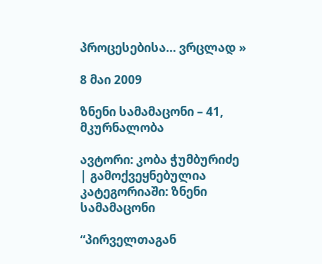პროცესებისა… ვრცლად »

8 მაი 2009

ზნენი სამამაცონი – 41, მკურნალობა

ავტორი: კობა ჭუმბურიძე | გამოქვეყნებულია კატეგორიაში: ზნენი სამამაცონი

“პირველთაგან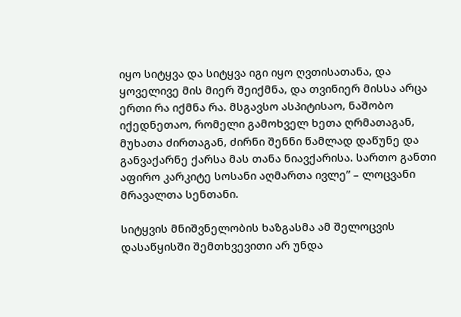იყო სიტყვა და სიტყვა იგი იყო ღვთისათანა, და ყოველივე მის მიერ შეიქმნა, და თვინიერ მისსა არცა ერთი რა იქმნა რა. მსგავსო ასპიტისაო, ნაშობო იქედნეთაო, რომელი გამოხველ ხეთა ღრმათაგან, მუხათა ძირთაგან, ძირნი შენნი წამლად დაწუნე და განვაქარნე ქარსა მას თანა ნიავქარისა. სართო განთი აფირო კარკიტე სოსანი აღმართა ივლე” – ლოცვანი მრავალთა სენთანი.

სიტყვის მნიშვნელობის ხაზგასმა ამ შელოცვის დასაწყისში შემთხვევითი არ უნდა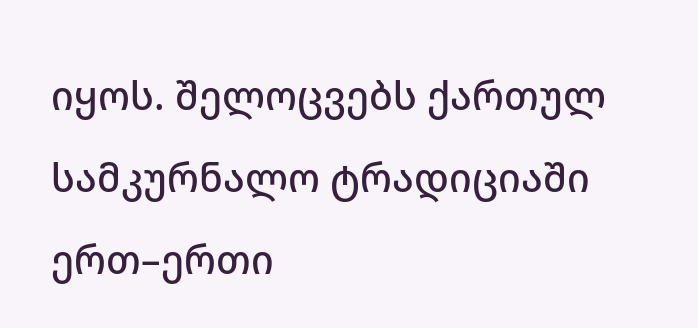იყოს. შელოცვებს ქართულ სამკურნალო ტრადიციაში ერთ–ერთი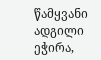წამყვანი ადგილი ეჭირა,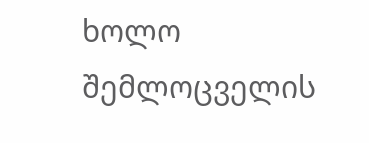ხოლო შემლოცველის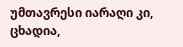უმთავრესი იარაღი კი, ცხადია,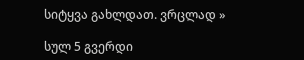სიტყვა გახლდათ. ვრცლად »

სულ 5 გვერდი